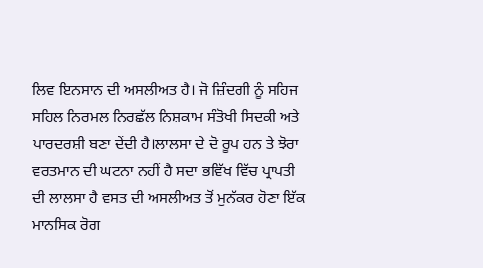ਲਿਵ ਇਨਸਾਨ ਦੀ ਅਸਲੀਅਤ ਹੈ। ਜੋ ਜ਼ਿੰਦਗੀ ਨੂੰ ਸਹਿਜ ਸਹਿਲ ਨਿਰਮਲ ਨਿਰਛੱਲ ਨਿਸ਼ਕਾਮ ਸੰਤੋਖੀ ਸਿਦਕੀ ਅਤੇ ਪਾਰਦਰਸ਼ੀ ਬਣਾ ਦੇਂਦੀ ਹੈ।ਲਾਲਸਾ ਦੇ ਦੋ ਰੂਪ ਹਨ ਤੇ ਝੋਰਾ ਵਰਤਮਾਨ ਦੀ ਘਟਨਾ ਨਹੀਂ ਹੈ ਸਦਾ ਭਵਿੱਖ ਵਿੱਚ ਪ੍ਰਾਪਤੀ ਦੀ ਲਾਲਸਾ ਹੈ ਵਸਤ ਦੀ ਅਸਲੀਅਤ ਤੋਂ ਮੁਨੱਕਰ ਹੋਣਾ ਇੱਕ ਮਾਨਸਿਕ ਰੋਗ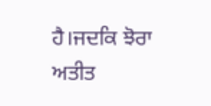ਹੈ।ਜਦਕਿ ਝੋਰਾ ਅਤੀਤ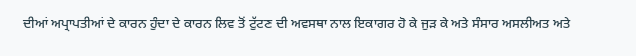ਦੀਆਂ ਅਪ੍ਰਾਪਤੀਆਂ ਦੇ ਕਾਰਨ ਹੁੰਦਾ ਦੇ ਕਾਰਨ ਲਿਵ ਤੋਂ ਟੁੱਟਣ ਦੀ ਅਵਸਥਾ ਨਾਲ ਇਕਾਗਰ ਹੋ ਕੇ ਜੁੜ ਕੇ ਅਤੇ ਸੰਸਾਰ ਅਸਲੀਅਤ ਅਤੇ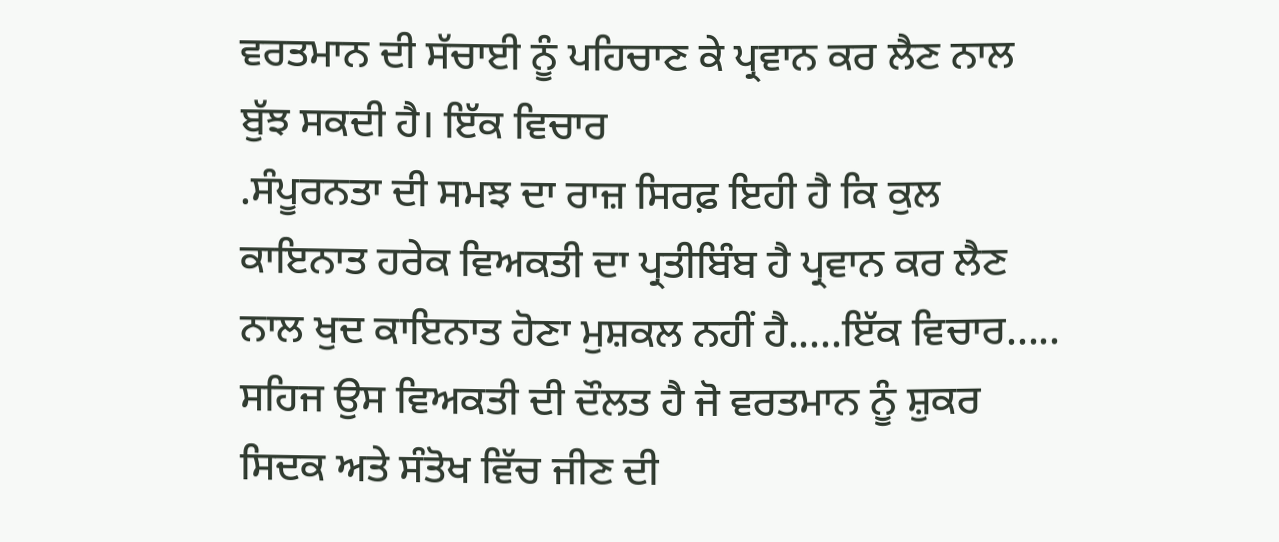ਵਰਤਮਾਨ ਦੀ ਸੱਚਾਈ ਨੂੰ ਪਹਿਚਾਣ ਕੇ ਪ੍ਰਵਾਨ ਕਰ ਲੈਣ ਨਾਲ ਬੁੱਝ ਸਕਦੀ ਹੈ। ਇੱਕ ਵਿਚਾਰ
.ਸੰਪੂਰਨਤਾ ਦੀ ਸਮਝ ਦਾ ਰਾਜ਼ ਸਿਰਫ਼ ਇਹੀ ਹੈ ਕਿ ਕੁਲ ਕਾਇਨਾਤ ਹਰੇਕ ਵਿਅਕਤੀ ਦਾ ਪ੍ਰਤੀਬਿੰਬ ਹੈ ਪ੍ਰਵਾਨ ਕਰ ਲੈਣ ਨਾਲ ਖੁਦ ਕਾਇਨਾਤ ਹੋਣਾ ਮੁਸ਼ਕਲ ਨਹੀਂ ਹੈ.....ਇੱਕ ਵਿਚਾਰ.....
ਸਹਿਜ ਉਸ ਵਿਅਕਤੀ ਦੀ ਦੌਲਤ ਹੈ ਜੋ ਵਰਤਮਾਨ ਨੂੰ ਸ਼ੁਕਰ ਸਿਦਕ ਅਤੇ ਸੰਤੋਖ ਵਿੱਚ ਜੀਣ ਦੀ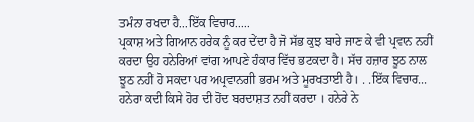ਤਮੰਨਾ ਰਖਦਾ ਹੈ...ਇੱਕ ਵਿਚਾਰ.....
ਪ੍ਰਕਾਸ਼ ਅਤੇ ਗਿਆਨ ਹਰੇਕ ਨੂੰ ਕਰ ਦੇਂਦਾ ਹੈ ਜੋ ਸੱਭ ਕੁਝ ਬਾਰੇ ਜਾਣ ਕੇ ਵੀ ਪ੍ਰਵਾਨ ਨਹੀਂ ਕਰਦਾ ਉਹ ਹਨੇਰਿਆਂ ਵਾਂਗ ਆਪਣੇ ਹੰਕਾਰ ਵਿੱਚ ਭਟਕਦਾ ਹੈ। ਸੱਚ ਹਜ਼ਾਰ ਝੂਠ ਨਾਲ ਝੂਠ ਨਹੀਂ ਹੋ ਸਕਦਾ ਪਰ ਅਪ੍ਰਵਾਨਗੀ ਭਰਮ ਅਤੇ ਮੂਰਖਤਾਈ ਹੈ। . .ਇੱਕ ਵਿਚਾਰ...
ਹਨੇਰਾ ਕਦੀ ਕਿਸੇ ਹੋਰ ਦੀ ਹੋਂਦ ਬਰਦਾਸ਼ਤ ਨਹੀਂ ਕਰਦਾ । ਹਨੇਰੇ ਨੇ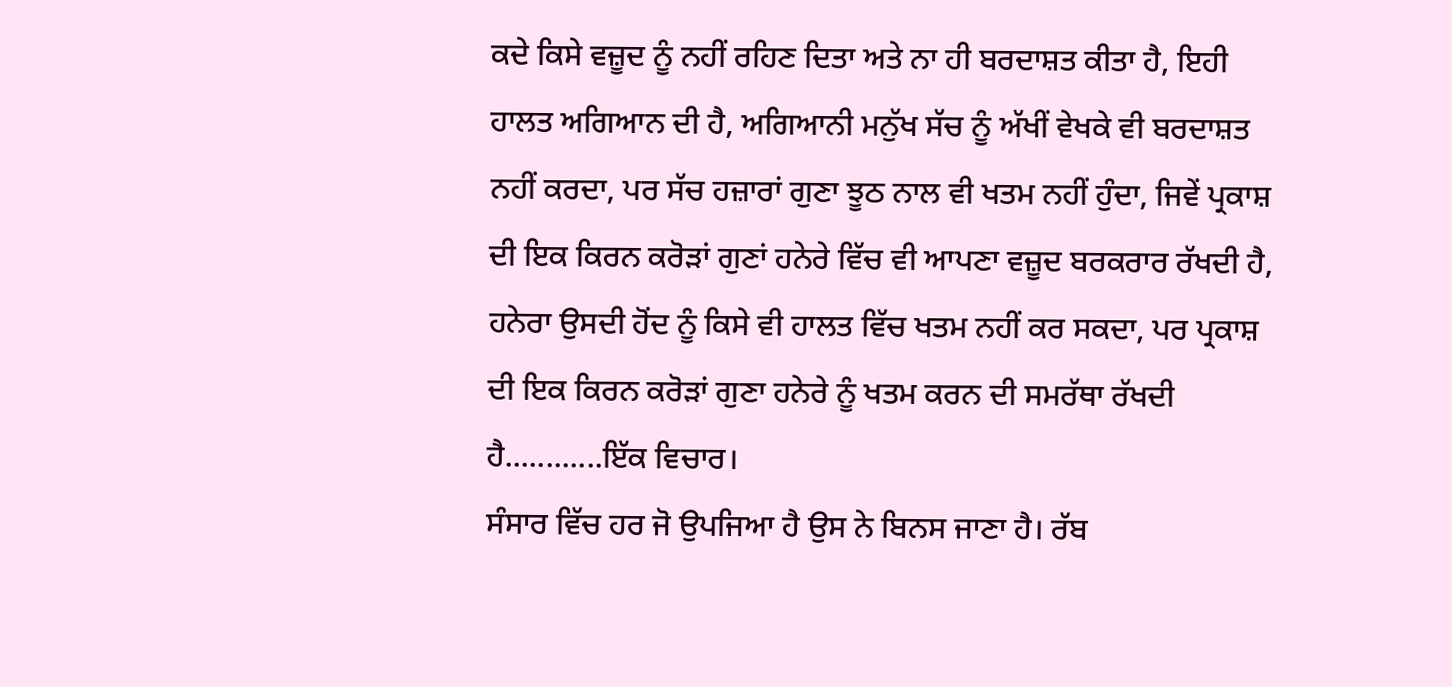ਕਦੇ ਕਿਸੇ ਵਜ਼ੂਦ ਨੂੰ ਨਹੀਂ ਰਹਿਣ ਦਿਤਾ ਅਤੇ ਨਾ ਹੀ ਬਰਦਾਸ਼ਤ ਕੀਤਾ ਹੈ, ਇਹੀ ਹਾਲਤ ਅਗਿਆਨ ਦੀ ਹੈ, ਅਗਿਆਨੀ ਮਨੁੱਖ ਸੱਚ ਨੂੰ ਅੱਖੀਂ ਵੇਖਕੇ ਵੀ ਬਰਦਾਸ਼ਤ ਨਹੀਂ ਕਰਦਾ, ਪਰ ਸੱਚ ਹਜ਼ਾਰਾਂ ਗੁਣਾ ਝੂਠ ਨਾਲ ਵੀ ਖਤਮ ਨਹੀਂ ਹੁੰਦਾ, ਜਿਵੇਂ ਪ੍ਰਕਾਸ਼ ਦੀ ਇਕ ਕਿਰਨ ਕਰੋੜਾਂ ਗੁਣਾਂ ਹਨੇਰੇ ਵਿੱਚ ਵੀ ਆਪਣਾ ਵਜ਼ੂਦ ਬਰਕਰਾਰ ਰੱਖਦੀ ਹੈ, ਹਨੇਰਾ ਉਸਦੀ ਹੋਂਦ ਨੂੰ ਕਿਸੇ ਵੀ ਹਾਲਤ ਵਿੱਚ ਖਤਮ ਨਹੀਂ ਕਰ ਸਕਦਾ, ਪਰ ਪ੍ਰਕਾਸ਼ ਦੀ ਇਕ ਕਿਰਨ ਕਰੋੜਾਂ ਗੁਣਾ ਹਨੇਰੇ ਨੂੰ ਖਤਮ ਕਰਨ ਦੀ ਸਮਰੱਥਾ ਰੱਖਦੀ ਹੈ............ਇੱਕ ਵਿਚਾਰ।
ਸੰਸਾਰ ਵਿੱਚ ਹਰ ਜੋ ਉਪਜਿਆ ਹੈ ਉਸ ਨੇ ਬਿਨਸ ਜਾਣਾ ਹੈ। ਰੱਬ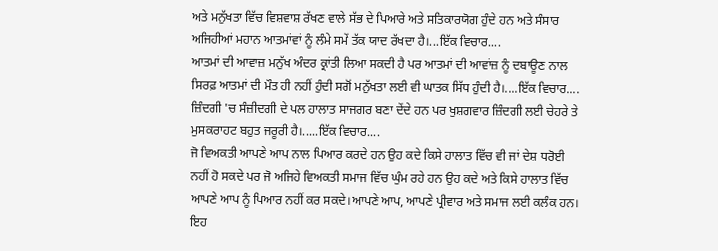ਅਤੇ ਮਨੁੱਖਤਾ ਵਿੱਚ ਵਿਸ਼ਵਾਸ਼ ਰੱਖਣ ਵਾਲੇ ਸੱਭ ਦੇ ਪਿਆਰੇ ਅਤੇ ਸਤਿਕਾਰਯੋਗ ਹੁੰਦੇ ਹਨ ਅਤੇ ਸੰਸਾਰ ਅਜਿਹੀਆਂ ਮਹਾਨ ਆਤਮਾਂਵਾਂ ਨੂੰ ਲੰਮੇ ਸਮੇਂ ਤੱਕ ਯਾਦ ਰੱਖਦਾ ਹੈ।...ਇੱਕ ਵਿਚਾਰ....
ਆਤਮਾਂ ਦੀ ਆਵਾਜ਼ ਮਨੁੱਖ ਅੰਦਰ ਕ੍ਰਾਂਤੀ ਲਿਆ ਸਕਦੀ ਹੈ ਪਰ ਆਤਮਾਂ ਦੀ ਆਵਾਂਜ਼ ਨੂੰ ਦਬਾਊਣ ਨਾਲ ਸਿਰਫ਼ ਆਤਮਾਂ ਦੀ ਮੌਤ ਹੀ ਨਹੀਂ ਹੁੰਦੀ ਸਗੋਂ ਮਨੁੱਖਤਾ ਲਈ ਵੀ ਘਾਤਕ ਸਿੱਧ ਹੁੰਦੀ ਹੈ।....ਇੱਕ ਵਿਚਾਰ....
ਜ਼ਿੰਦਗੀ 'ਚ ਸੰਜ਼ੀਦਗੀ ਦੇ ਪਲ ਹਾਲਾਤ ਸਾਜਗਰ ਬਣਾ ਦੇਂਦੇ ਹਨ ਪਰ ਖੁਸ਼ਗਵਾਰ ਜ਼ਿੰਦਗੀ ਲਈ ਚੇਹਰੇ ਤੇ ਮੁਸਕਰਾਹਟ ਬਹੁਤ ਜਰੂਰੀ ਹੈ।.....ਇੱਕ ਵਿਚਾਰ....
ਜੋ ਵਿਅਕਤੀ ਆਪਣੇ ਆਪ ਨਾਲ ਪਿਆਰ ਕਰਦੇ ਹਨ ਉਹ ਕਦੇ ਕਿਸੇ ਹਾਲਾਤ ਵਿੱਚ ਵੀ ਜਾਂ ਦੇਸ਼ ਧਰੋਈ ਨਹੀਂ ਹੋ ਸਕਦੇ ਪਰ ਜੋ ਅਜਿਹੇ ਵਿਅਕਤੀ ਸਮਾਜ ਵਿੱਚ ਘੁੰਮ ਰਹੇ ਹਨ ਉਹ ਕਦੇ ਅਤੇ ਕਿਸੇ ਹਾਲਾਤ ਵਿੱਚ ਆਪਣੇ ਆਪ ਨੂੰ ਪਿਆਰ ਨਹੀਂ ਕਰ ਸਕਦੇ।ਆਪਣੇ ਆਪ, ਆਪਣੇ ਪ੍ਰੀਵਾਰ ਅਤੇ ਸਮਾਜ ਲਈ ਕਲੰਕ ਹਨ। ਇਹ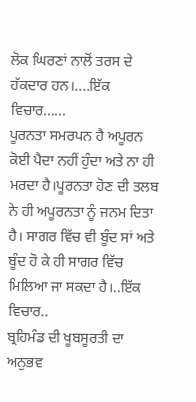ਲੋਕ ਘਿਰਣਾਂ ਨਾਲੋਂ ਤਰਸ ਦੇ ਹੱਕਦਾਰ ਹਨ।....ਇੱਕ ਵਿਚਾਰ......
ਪੂਰਨਤਾ ਸਮਰਪਨ ਹੈ ਅਪੂਰਨ ਕੋਈ ਪੈਦਾ ਨਹੀਂ ਹੁੰਦਾ ਅਤੇ ਨਾ ਹੀ ਮਰਦਾ ਹੈ।ਪੂਰਨਤਾ ਹੋਣ ਦੀ ਤਲਬ ਨੇ ਹੀ ਅਪੂਰਨਤਾ ਨੂੰ ਜਨਮ ਦਿਤਾ ਹੈ। ਸਾਗਰ ਵਿੱਚ ਵੀ ਬੂੰਦ ਸਾਂ ਅਤੇ ਬੂੰਦ ਹੋ ਕੇ ਹੀ ਸਾਗਰ ਵਿੱਚ ਮਿਲਿਆ ਜਾ ਸਕਦਾ ਹੈ।..ਇੱਕ ਵਿਚਾਰ..
ਬ੍ਰਹਿਮੰਡ ਦੀ ਖੂਬਸੂਰਤੀ ਦਾ ਅਨੁਭਵ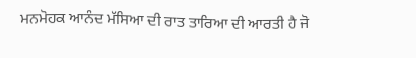ਮਨਮੋਹਕ ਆਨੰਦ ਮੱਸਿਆ ਦੀ ਰਾਤ ਤਾਰਿਆ ਦੀ ਆਰਤੀ ਹੈ ਜੋ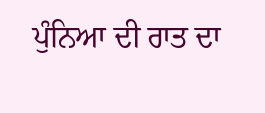ਪੁੰਨਿਆ ਦੀ ਰਾਤ ਦਾ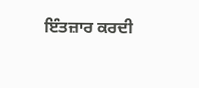ਇੰਤਜ਼ਾਰ ਕਰਦੀ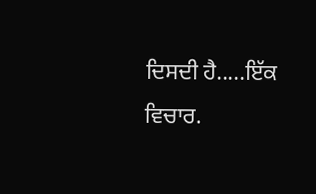ਦਿਸਦੀ ਹੈ.....ਇੱਕ ਵਿਚਾਰ.